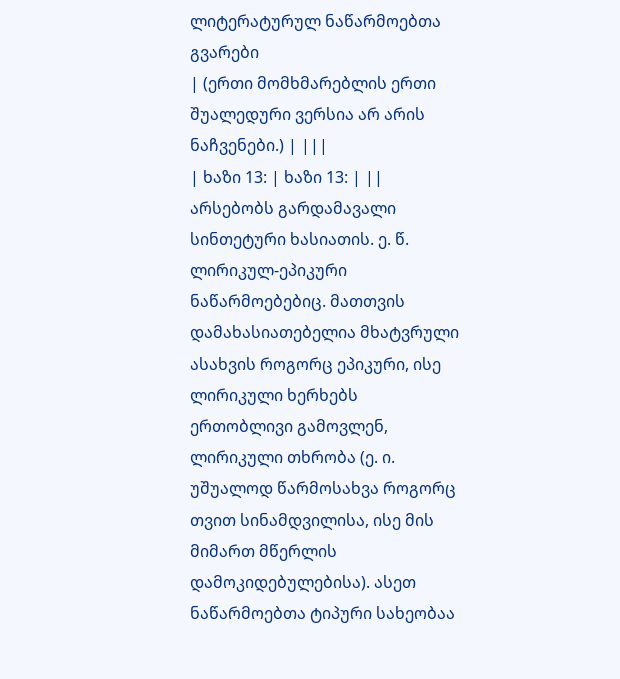ლიტერატურულ ნაწარმოებთა გვარები
| (ერთი მომხმარებლის ერთი შუალედური ვერსია არ არის ნაჩვენები.) | |||
| ხაზი 13: | ხაზი 13: | ||
არსებობს გარდამავალი სინთეტური ხასიათის. ე. წ. ლირიკულ-ეპიკური ნაწარმოებებიც. მათთვის დამახასიათებელია მხატვრული ასახვის როგორც ეპიკური, ისე ლირიკული ხერხებს ერთობლივი გამოვლენ, ლირიკული თხრობა (ე. ი. უშუალოდ წარმოსახვა როგორც თვით სინამდვილისა, ისე მის მიმართ მწერლის დამოკიდებულებისა). ასეთ ნაწარმოებთა ტიპური სახეობაა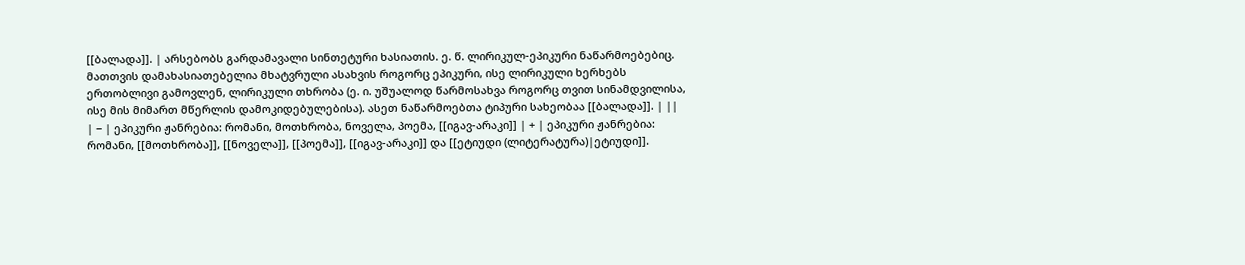[[ბალადა]]. | არსებობს გარდამავალი სინთეტური ხასიათის. ე. წ. ლირიკულ-ეპიკური ნაწარმოებებიც. მათთვის დამახასიათებელია მხატვრული ასახვის როგორც ეპიკური, ისე ლირიკული ხერხებს ერთობლივი გამოვლენ, ლირიკული თხრობა (ე. ი. უშუალოდ წარმოსახვა როგორც თვით სინამდვილისა, ისე მის მიმართ მწერლის დამოკიდებულებისა). ასეთ ნაწარმოებთა ტიპური სახეობაა [[ბალადა]]. | ||
| − | ეპიკური ჟანრებია: რომანი, მოთხრობა, ნოველა, პოემა, [[იგავ-არაკი]] | + | ეპიკური ჟანრებია: რომანი, [[მოთხრობა]], [[ნოველა]], [[პოემა]], [[იგავ-არაკი]] და [[ეტიუდი (ლიტერატურა)|ეტიუდი]].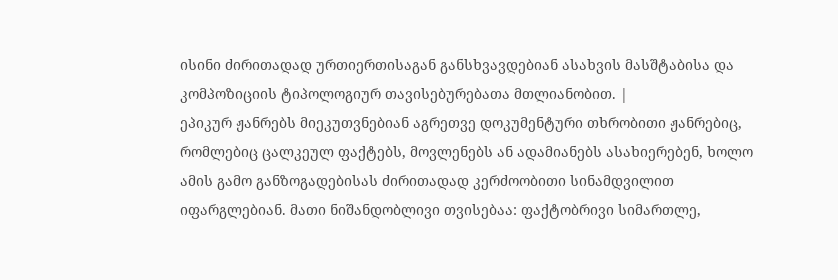ისინი ძირითადად ურთიერთისაგან განსხვავდებიან ასახვის მასშტაბისა და კომპოზიციის ტიპოლოგიურ თავისებურებათა მთლიანობით. |
ეპიკურ ჟანრებს მიეკუთვნებიან აგრეთვე დოკუმენტური თხრობითი ჟანრებიც, რომლებიც ცალკეულ ფაქტებს, მოვლენებს ან ადამიანებს ასახიერებენ, ხოლო ამის გამო განზოგადებისას ძირითადად კერძოობითი სინამდვილით იფარგლებიან. მათი ნიშანდობლივი თვისებაა: ფაქტობრივი სიმართლე,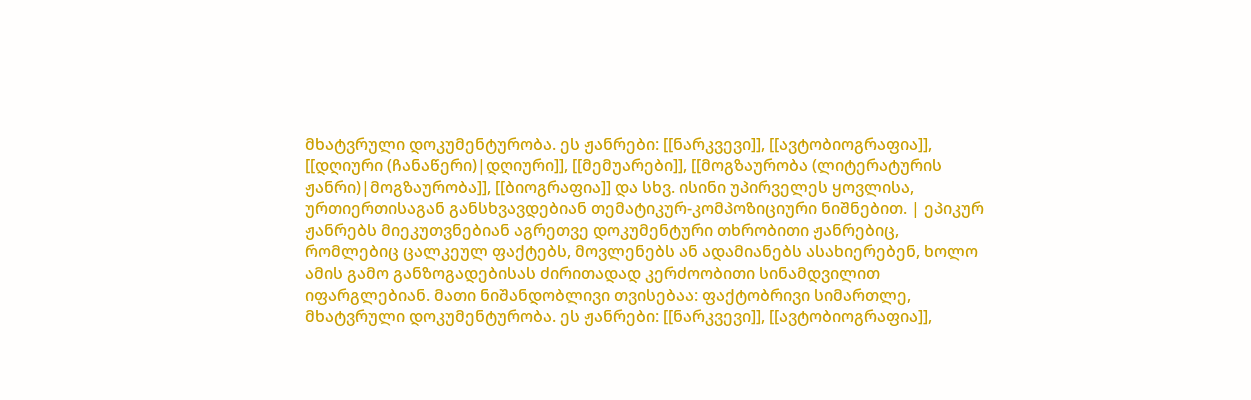მხატვრული დოკუმენტურობა. ეს ჟანრები: [[ნარკვევი]], [[ავტობიოგრაფია]], [[დღიური (ჩანაწერი)|დღიური]], [[მემუარები]], [[მოგზაურობა (ლიტერატურის ჟანრი)|მოგზაურობა]], [[ბიოგრაფია]] და სხვ. ისინი უპირველეს ყოვლისა, ურთიერთისაგან განსხვავდებიან თემატიკურ-კომპოზიციური ნიშნებით. | ეპიკურ ჟანრებს მიეკუთვნებიან აგრეთვე დოკუმენტური თხრობითი ჟანრებიც, რომლებიც ცალკეულ ფაქტებს, მოვლენებს ან ადამიანებს ასახიერებენ, ხოლო ამის გამო განზოგადებისას ძირითადად კერძოობითი სინამდვილით იფარგლებიან. მათი ნიშანდობლივი თვისებაა: ფაქტობრივი სიმართლე, მხატვრული დოკუმენტურობა. ეს ჟანრები: [[ნარკვევი]], [[ავტობიოგრაფია]],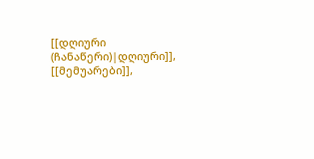[[დღიური (ჩანაწერი)|დღიური]], [[მემუარები]],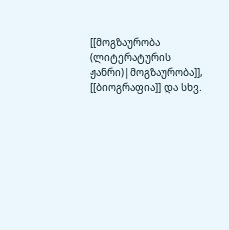[[მოგზაურობა (ლიტერატურის ჟანრი)|მოგზაურობა]], [[ბიოგრაფია]] და სხვ.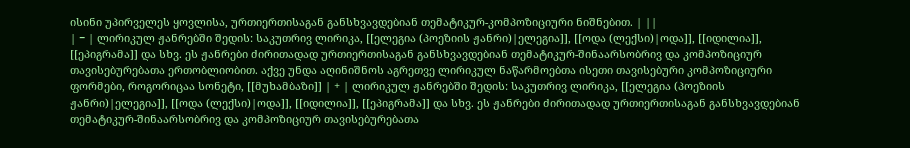ისინი უპირველეს ყოვლისა, ურთიერთისაგან განსხვავდებიან თემატიკურ-კომპოზიციური ნიშნებით. | ||
| − | ლირიკულ ჟანრებში შედის: საკუთრივ ლირიკა, [[ელეგია (პოეზიის ჟანრი)|ელეგია]], [[ოდა (ლექსი)|ოდა]], [[იდილია]], [[ეპიგრამა]] და სხვ. ეს ჟანრები ძირითადად ურთიერთისაგან განსხვავდებიან თემატიკურ-შინაარსობრივ და კომპოზიციურ თავისებურებათა ერთობლიობით. აქვე უნდა აღინიშნოს აგრეთვე ლირიკულ ნაწარმოებთა ისეთი თავისებური კომპოზიციური ფორმები, როგორიცაა სონეტი, [[მუხამბაზი]] | + | ლირიკულ ჟანრებში შედის: საკუთრივ ლირიკა, [[ელეგია (პოეზიის ჟანრი)|ელეგია]], [[ოდა (ლექსი)|ოდა]], [[იდილია]], [[ეპიგრამა]] და სხვ. ეს ჟანრები ძირითადად ურთიერთისაგან განსხვავდებიან თემატიკურ-შინაარსობრივ და კომპოზიციურ თავისებურებათა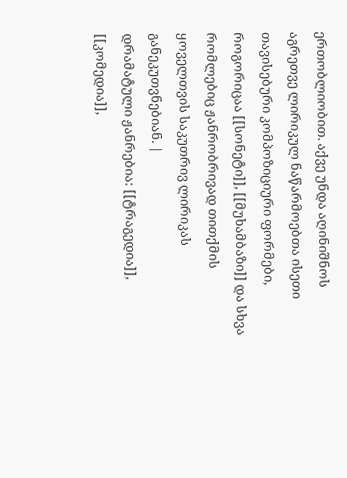ერთობლიობით. აქვე უნდა აღინიშნოს აგრეთვე ლირიკულ ნაწარმოებთა ისეთი თავისებური კომპოზიციური ფორმები, როგორიცაა [[სონეტი]], [[მუხამბაზი]] და სხვა რომლებიც ჟანრობრივად თითქმის ყოველთვის საკუთრივ ლირიკას განეკუთვნებიან. |
დრამატული ჟანრებია: [[ტრაგედია]], [[კომედია]],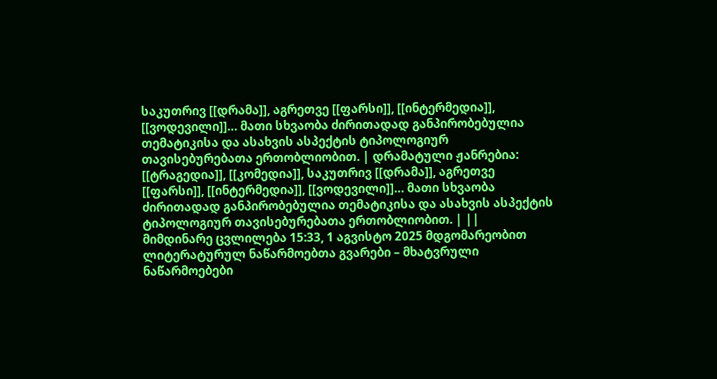საკუთრივ [[დრამა]], აგრეთვე [[ფარსი]], [[ინტერმედია]], [[ვოდევილი]]… მათი სხვაობა ძირითადად განპირობებულია თემატიკისა და ასახვის ასპექტის ტიპოლოგიურ თავისებურებათა ერთობლიობით. | დრამატული ჟანრებია: [[ტრაგედია]], [[კომედია]], საკუთრივ [[დრამა]], აგრეთვე [[ფარსი]], [[ინტერმედია]], [[ვოდევილი]]… მათი სხვაობა ძირითადად განპირობებულია თემატიკისა და ასახვის ასპექტის ტიპოლოგიურ თავისებურებათა ერთობლიობით. | ||
მიმდინარე ცვლილება 15:33, 1 აგვისტო 2025 მდგომარეობით
ლიტერატურულ ნაწარმოებთა გვარები – მხატვრული ნაწარმოებები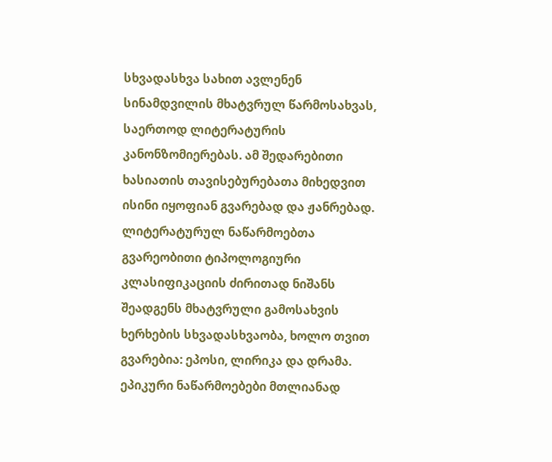სხვადასხვა სახით ავლენენ სინამდვილის მხატვრულ წარმოსახვას, საერთოდ ლიტერატურის კანონზომიერებას. ამ შედარებითი ხასიათის თავისებურებათა მიხედვით ისინი იყოფიან გვარებად და ჟანრებად. ლიტერატურულ ნაწარმოებთა გვარეობითი ტიპოლოგიური კლასიფიკაციის ძირითად ნიშანს შეადგენს მხატვრული გამოსახვის ხერხების სხვადასხვაობა, ხოლო თვით გვარებია: ეპოსი, ლირიკა და დრამა.
ეპიკური ნაწარმოებები მთლიანად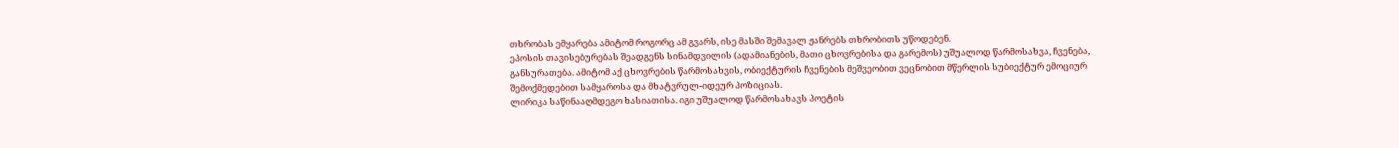თხრობას ემყარება ამიტომ როგორც ამ გვარს, ისე მასში შემავალ ჟანრებს თხრობითს უწოდებენ.
ეპოსის თავისებურებას შეადგენს სინამდვილის (ადამიანების, მათი ცხოვრებისა და გარემოს) უშუალოდ წარმოსახვა, ჩვენება, განსურათება. ამიტომ აქ ცხოვრების წარმოსახვის, ობიექტურის ჩვენების მეშვეობით ვეცნობით მწერლის სუბიექტურ ემოციურ შემოქმედებით სამყაროსა და მხატვრულ-იდეურ პოზიციას.
ლირიკა საწინააღმდეგო ხასიათისა. იგი უშუალოდ წარმოსახავს პოეტის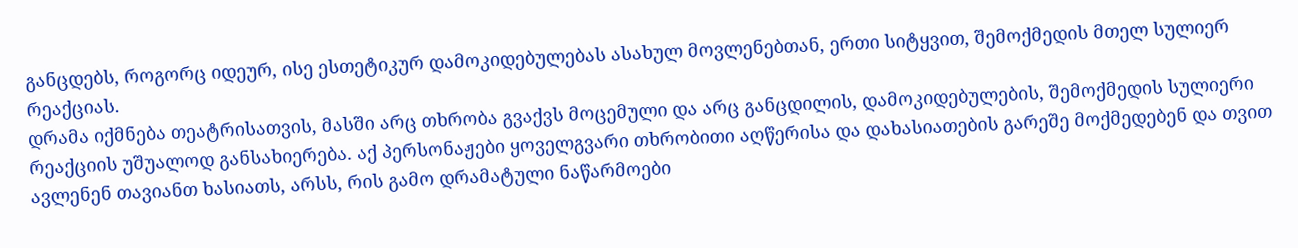განცდებს, როგორც იდეურ, ისე ესთეტიკურ დამოკიდებულებას ასახულ მოვლენებთან, ერთი სიტყვით, შემოქმედის მთელ სულიერ რეაქციას.
დრამა იქმნება თეატრისათვის, მასში არც თხრობა გვაქვს მოცემული და არც განცდილის, დამოკიდებულების, შემოქმედის სულიერი რეაქციის უშუალოდ განსახიერება. აქ პერსონაჟები ყოველგვარი თხრობითი აღწერისა და დახასიათების გარეშე მოქმედებენ და თვით ავლენენ თავიანთ ხასიათს, არსს, რის გამო დრამატული ნაწარმოები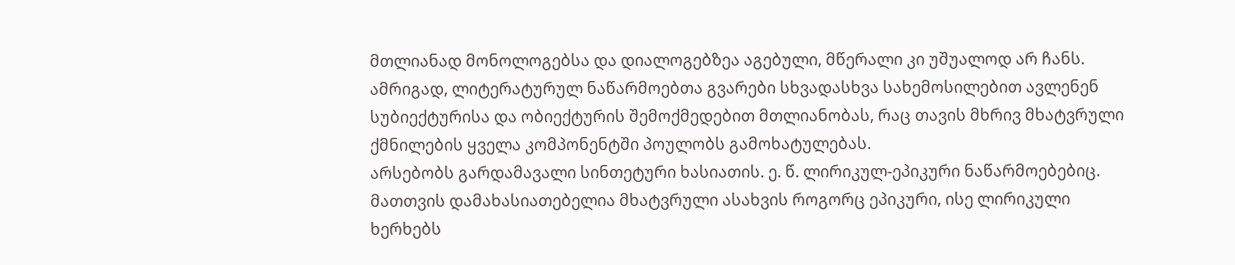მთლიანად მონოლოგებსა და დიალოგებზეა აგებული, მწერალი კი უშუალოდ არ ჩანს.
ამრიგად, ლიტერატურულ ნაწარმოებთა გვარები სხვადასხვა სახემოსილებით ავლენენ სუბიექტურისა და ობიექტურის შემოქმედებით მთლიანობას, რაც თავის მხრივ მხატვრული ქმნილების ყველა კომპონენტში პოულობს გამოხატულებას.
არსებობს გარდამავალი სინთეტური ხასიათის. ე. წ. ლირიკულ-ეპიკური ნაწარმოებებიც. მათთვის დამახასიათებელია მხატვრული ასახვის როგორც ეპიკური, ისე ლირიკული ხერხებს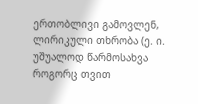ერთობლივი გამოვლენ, ლირიკული თხრობა (ე. ი. უშუალოდ წარმოსახვა როგორც თვით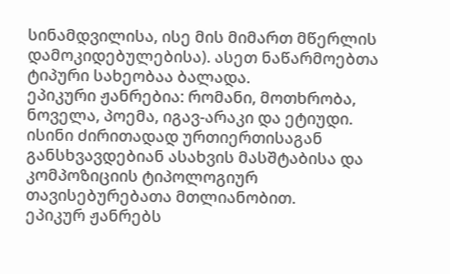სინამდვილისა, ისე მის მიმართ მწერლის დამოკიდებულებისა). ასეთ ნაწარმოებთა ტიპური სახეობაა ბალადა.
ეპიკური ჟანრებია: რომანი, მოთხრობა, ნოველა, პოემა, იგავ-არაკი და ეტიუდი. ისინი ძირითადად ურთიერთისაგან განსხვავდებიან ასახვის მასშტაბისა და კომპოზიციის ტიპოლოგიურ თავისებურებათა მთლიანობით.
ეპიკურ ჟანრებს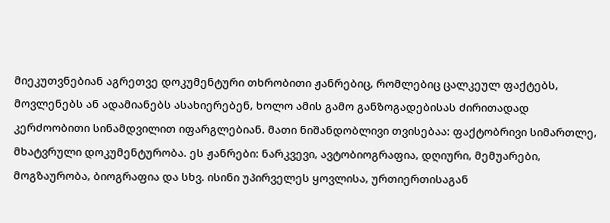მიეკუთვნებიან აგრეთვე დოკუმენტური თხრობითი ჟანრებიც, რომლებიც ცალკეულ ფაქტებს, მოვლენებს ან ადამიანებს ასახიერებენ, ხოლო ამის გამო განზოგადებისას ძირითადად კერძოობითი სინამდვილით იფარგლებიან. მათი ნიშანდობლივი თვისებაა: ფაქტობრივი სიმართლე, მხატვრული დოკუმენტურობა. ეს ჟანრები: ნარკვევი, ავტობიოგრაფია, დღიური, მემუარები, მოგზაურობა, ბიოგრაფია და სხვ. ისინი უპირველეს ყოვლისა, ურთიერთისაგან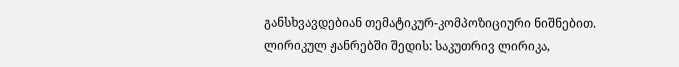განსხვავდებიან თემატიკურ-კომპოზიციური ნიშნებით.
ლირიკულ ჟანრებში შედის: საკუთრივ ლირიკა,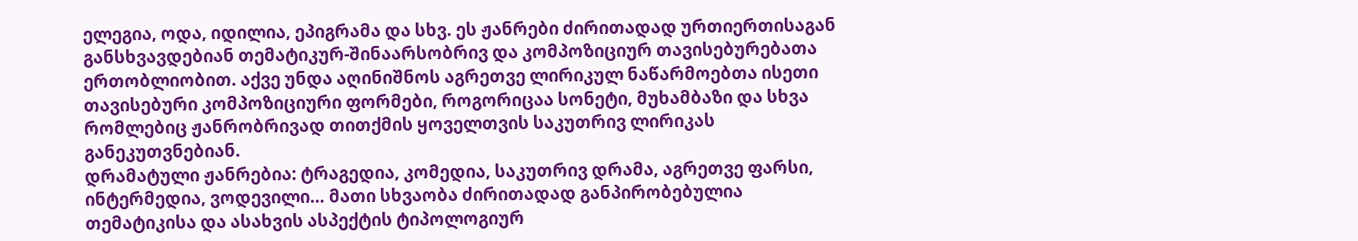ელეგია, ოდა, იდილია, ეპიგრამა და სხვ. ეს ჟანრები ძირითადად ურთიერთისაგან განსხვავდებიან თემატიკურ-შინაარსობრივ და კომპოზიციურ თავისებურებათა ერთობლიობით. აქვე უნდა აღინიშნოს აგრეთვე ლირიკულ ნაწარმოებთა ისეთი თავისებური კომპოზიციური ფორმები, როგორიცაა სონეტი, მუხამბაზი და სხვა რომლებიც ჟანრობრივად თითქმის ყოველთვის საკუთრივ ლირიკას განეკუთვნებიან.
დრამატული ჟანრებია: ტრაგედია, კომედია, საკუთრივ დრამა, აგრეთვე ფარსი, ინტერმედია, ვოდევილი… მათი სხვაობა ძირითადად განპირობებულია თემატიკისა და ასახვის ასპექტის ტიპოლოგიურ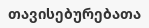თავისებურებათა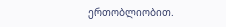ერთობლიობით.